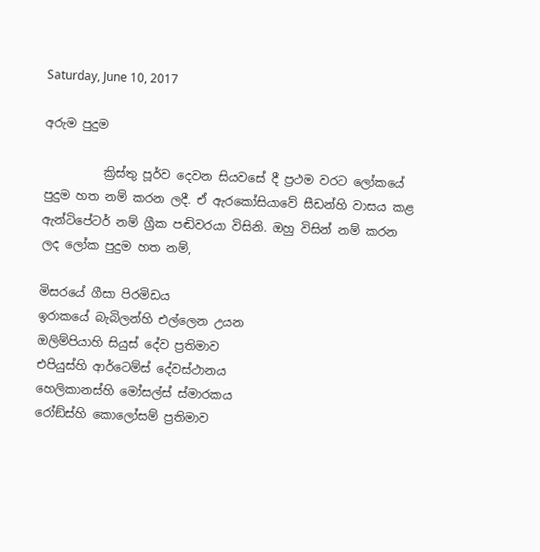Saturday, June 10, 2017

අරුම පුදුම

          ක්‍රිස්තු පූර්ව දෙවන සියවසේ දී ප්‍රථම වරට ලෝකයේ පුදුම හත නම් කරන ලදී. ඒ ඇරකෝසියාවේ සීඩන්හි වාසය කළ ඇන්ටිපේටර් නම් ග්‍රීක පඬිවරයා විසිනි. ඔහු විසින් නම් කරන ලද ලෝක පුදුම හත නම්,

මිසරයේ ගීසා පිරමිඩය
ඉරාකයේ බැබිලන්හි එල්ලෙන උයන
ඔලිම්පියාහි සියුස් දේව ප්‍රතිමාව
එපියුස්හි ආර්ටෙම්ස් දේවස්ථානය
හෙලිකානස්හි මෝසල්ස් ස්මාරකය
රෝඞ්ස්හි කොලෝසම් ප්‍රතිමාව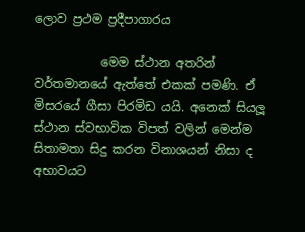ලොව ප්‍රථම ප්‍රදීපාගාරය

           මෙම ස්ථාන අතරින් වර්තමානයේ ඇත්තේ එකක් පමණි. ඒ මිසරයේ ගීසා පිරමිඩ යයි. අනෙක් සියලූ ස්ථාන ස්වභාවික විපත් වලින් මෙන්ම සිතාමතා සිදු කරන විනාශයන් නිසා ද අභාවයට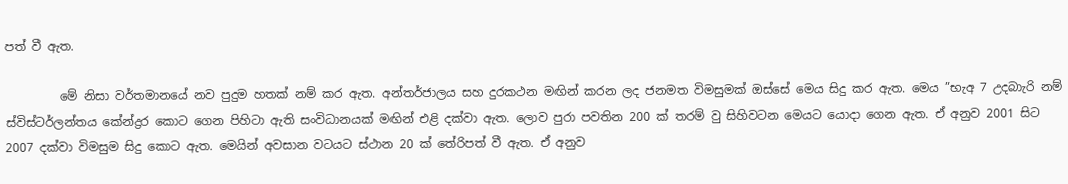පත් වී ඇත.

         මේ නිසා වර්තමානයේ නව පුදුම හතක් නම් කර ඇත. අන්තර්ජාලය සහ දුරකථන මඟින් කරන ලද ජනමත විමසුමක් ඔස්සේ මෙය සිදු කර ඇත. මෙය ”භැඅ 7 උදබාැරි නම් ස්විස්ටර්ලන්තය කේන්ද්‍රර කොට ගෙන පිහිටා ඇති සංවිධානයක් මඟින් එළි දක්වා ඇත. ලොව පුරා පවතින 200 ක් තරම් වු සිහිවටන මෙයට යොදා ගෙන ඇත. ඒ අනුව 2001 සිට 2007 දක්වා විමසුම සිදු කොට ඇත. මෙයින් අවසාන වටයට ස්ථාන 20 ක් තේරිපත් වී ඇත. ඒ අනුව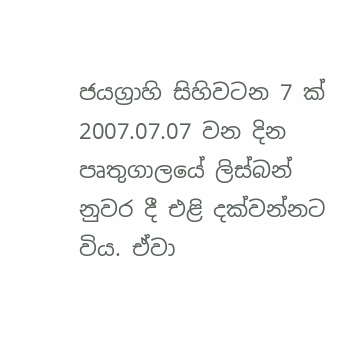ජයග්‍රාහි සිහිවටන 7 ක් 2007.07.07 වන දින පෘතුගාලයේ ලිස්බන් නුවර දී එළි දක්වන්නට විය. ඒවා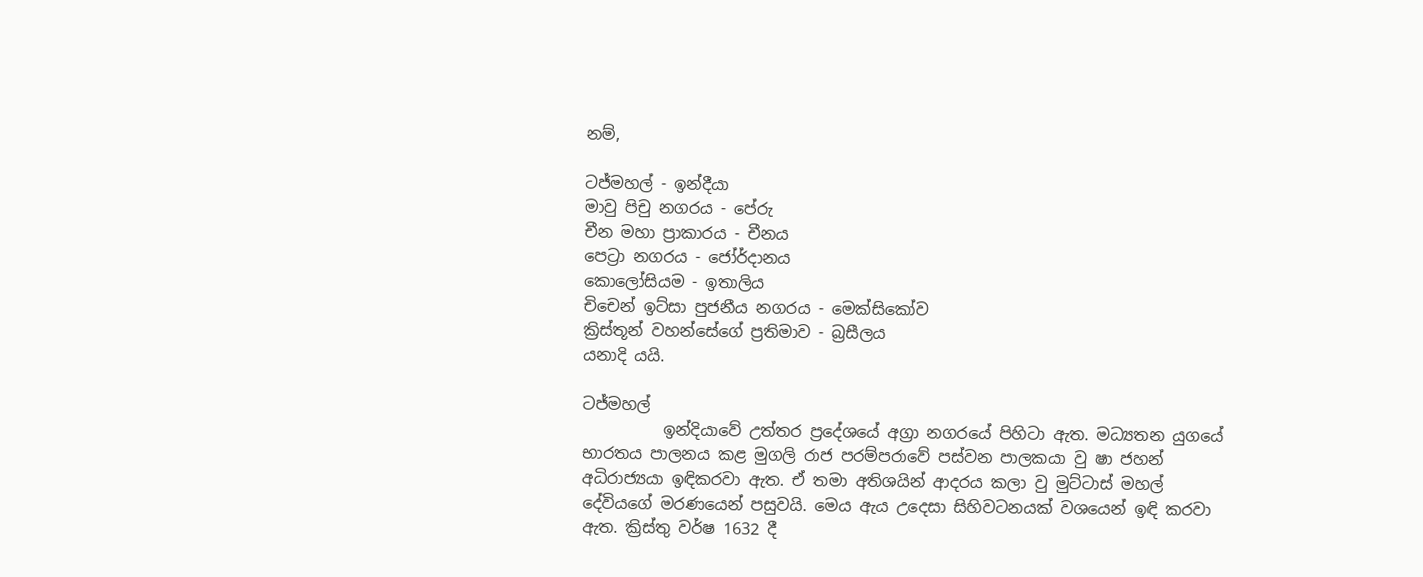නම්,

ටජ්මහල් - ඉන්දීයා
මාවු පිචු නගරය - පේරු
චීන මහා ප්‍රාකාරය - චීනය
පෙට්‍රා නගරය - ජෝර්දානය
කොලෝසියම - ඉතාලිය
චිචෙන් ඉට්සා පුජනීය නගරය - මෙක්සිකෝව
ක්‍රිස්තූන් වහන්සේගේ ප්‍රතිමාව - බ්‍රසීලය
යනාදි යයි.

ටජ්මහල්
          ඉන්දියාවේ උත්තර ප්‍රදේශයේ අග්‍රා නගරයේ පිහිටා ඇත. මධ්‍යතන යුගයේ භාරතය පාලනය කළ මුගලි රාජ පරම්පරාවේ පස්වන පාලකයා වු ෂා ජහන් අධිරාජ්‍යයා ඉඳිකරවා ඇත. ඒ තමා අතිශයින් ආදරය කලා වු මුට්ටාස් මහල් දේවියගේ මරණයෙන් පසුවයි. මෙය ඇය උදෙසා සිහිවටනයක් වශයෙන් ඉඳි කරවා ඇත. ක්‍රිස්තු වර්ෂ 1632 දී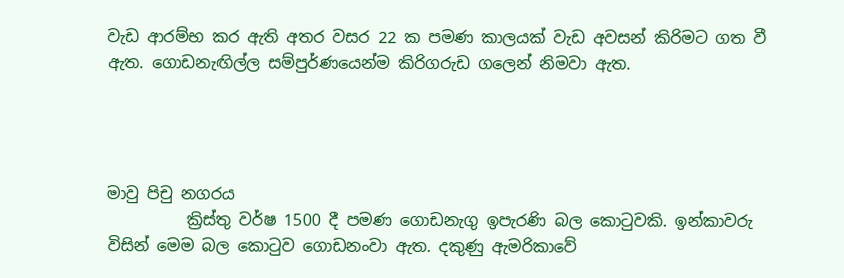වැඩ ආරම්භ කර ඇති අතර වසර 22 ක පමණ කාලයක් වැඩ අවසන් කිරිමට ගත වී ඇත. ගොඩනැඟිල්ල සම්පුර්ණයෙන්ම කිරිගරුඩ ගලෙන් නිමවා ඇත.




මාවු පිචු නගරය
          ක්‍රිස්තු වර්ෂ 1500 දී පමණ ගොඩනැගු ඉපැරණි බල කොටුවකි. ඉන්කාවරු විසින් මෙම බල කොටුව ගොඩනංවා ඇත. දකුණු ඇමරිකාවේ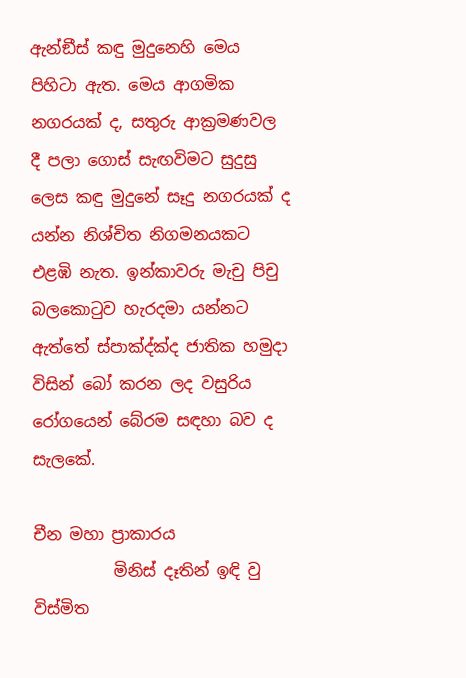ඇන්ඞීස් කඳු මුදුනෙහි මෙය පිහිටා ඇත. මෙය ආගමික නගරයක් ද, සතුරු ආක්‍රමණවල දී පලා ගොස් සැඟවිමට සුදුසු ලෙස කඳු මුදුනේ සෑදු නගරයක් ද යන්න නිශ්චිත නිගමනයකට එළඹි නැත. ඉන්කාවරු මැචු පිචු බලකොටුව හැරදමා යන්නට ඇත්තේ ස්පාක්‍ද්ක්‍ද ජාතික හමුදා විසින් බෝ කරන ලද වසුරිය රෝගයෙන් බේරම සඳහා බව ද සැලකේ.

චීන මහා ප්‍රාකාරය
          මිනිස් දෑතින් ඉඳි වු විස්මිත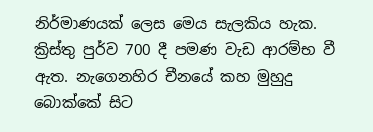නිර්මාණයක් ලෙස මෙය සැලකිය හැක. ක්‍රිස්තු පුර්ව 700 දී පමණ වැඩ ආරම්භ වී ඇත. නැගෙනහිර චීනයේ කහ මුහුදු බොක්කේ සිට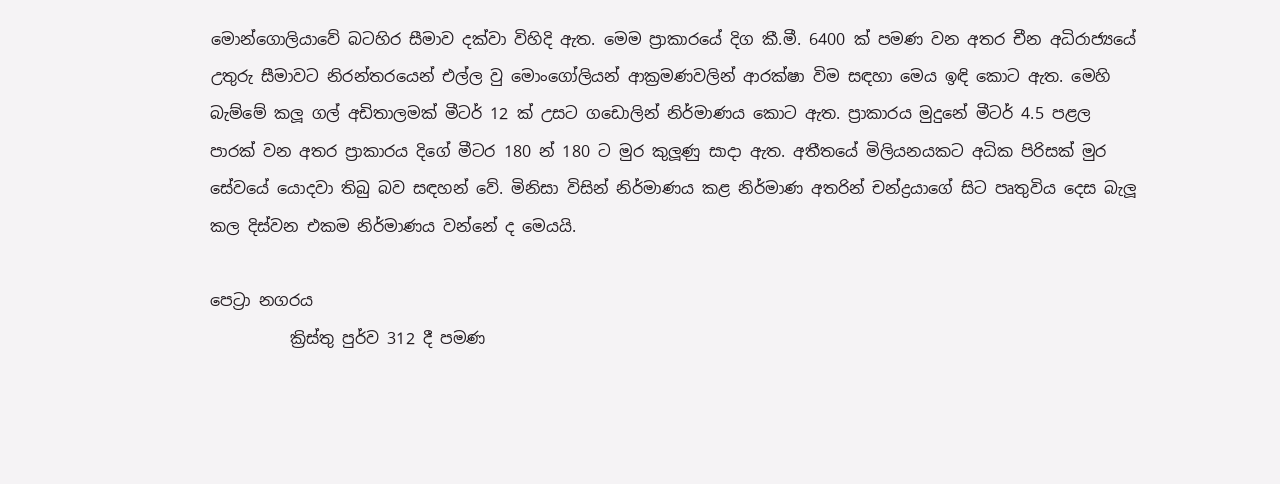මොන්ගොලියාවේ බටහිර සීමාව දක්වා විහිදි ඇත. මෙම ප්‍රාකාරයේ දිග කී.මී. 6400 ක් පමණ වන අතර චීන අධිරාජ්‍යයේ උතුරු සීමාවට නිරන්තරයෙන් එල්ල වු මොංගෝලියන් ආක්‍රමණවලින් ආරක්ෂා විම සඳහා මෙය ඉඳි කොට ඇත. මෙහි බැම්මේ කලූ ගල් අඩිතාලමක් මීටර් 12 ක් උසට ගඩොලින් නිර්මාණය කොට ඇත. ප්‍රාකාරය මුදුනේ මීටර් 4.5 පළල පාරක් වන අතර ප්‍රාකාරය දිගේ මීටර 180 න් 180 ට මුර කුලූණු සාදා ඇත. අතීතයේ මිලියනයකට අධික පිරිසක් මුර සේවයේ යොදවා තිබු බව සඳහන් වේ. මිනිසා විසින් නිර්මාණය කළ නිර්මාණ අතරින් චන්ද්‍රයාගේ සිට පෘතුවිය දෙස බැලූ කල දිස්වන එකම නිර්මාණය වන්නේ ද මෙයයි.

පෙට්‍රා නගරය
          ක්‍රිස්තු පුර්ව 312 දී පමණ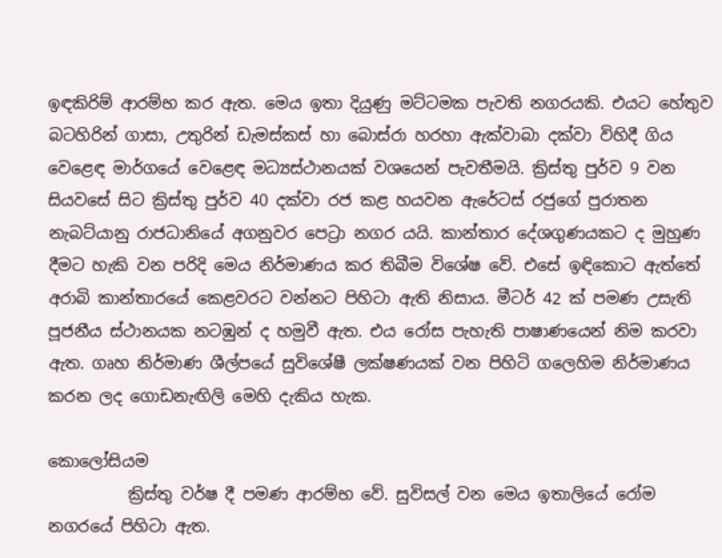ඉඳකිරිම් ආරම්භ කර ඇත. මෙය ඉතා දියුණු මට්ටමක පැවති නගරයකි. එයට හේතුව බටහිරින් ගාසා, උතුරින් ඩැමස්කස් හා බොස්රා හරහා ඇක්වාබා දක්වා විහිදී ගිය වෙළෙඳ මාර්ගයේ වෙළෙඳ මධ්‍යස්ථානයක් වශයෙන් පැවතීමයි. ක්‍රිස්තු පුර්ව 9 වන සියවසේ සිට ක්‍රිස්තු පුර්ව 40 දක්වා රජ කළ හයවන ඇරේටස් රජුගේ පුරාතන නැබට්යානු රාජධානියේ අගනුවර පෙට්‍රා නගර යයි. කාන්තාර දේශගුණයකට ද මුහුණ දීමට හැකි වන පරිදි මෙය නිර්මාණය කර තිබීම විශේෂ වේ. එසේ ඉඳිකොට ඇත්තේ අරාබි කාන්තාරයේ කෙළවරට වන්නට පිහිටා ඇති නිසාය. මීටර් 42 ක් පමණ උසැති පූජනීය ස්ථානයක නටඹුන් ද හමුවී ඇත. එය රෝස පැහැති පාෂාණයෙන් නිම කරවා ඇත. ගෘහ නිර්මාණ ශීල්පයේ සුවිශේෂී ලක්ෂණයක් වන පිහිටි ගලෙහිම නිර්මාණය කරන ලද ගොඩනැඟිලි මෙහි දැකිය හැක.

කොලෝසියම
          ක්‍රිස්තු වර්ෂ දී පමණ ආරම්භ වේ. සුවිසල් වන මෙය ඉතාලියේ රෝම නගරයේ පිහිටා ඇත.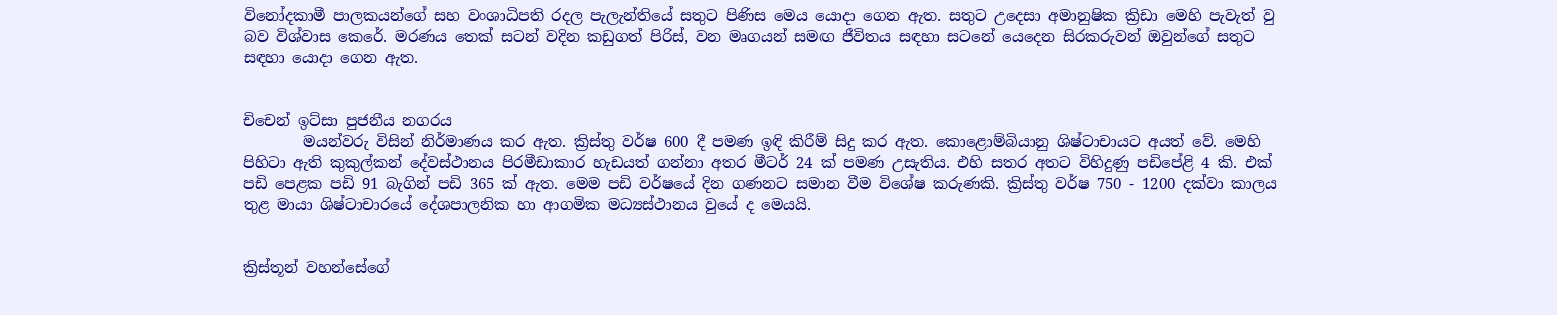විනෝදකාමී පාලකයන්ගේ සහ වංශාධිපති රදල පැලැන්තියේ සතුට පිණිස මෙය යොදා ගෙන ඇත. සතුට උදෙසා අමානුෂික ක්‍රිඩා මෙහි පැවැත් වු බව විශ්වාස කෙරේ. මරණය තෙක් සටන් වදින කඩුගත් පිරිස්, වන මෘගයන් සමඟ ජීවිතය සඳහා සටනේ යෙදෙන සිරකරුවන් ඔවුන්ගේ සතුට සඳහා යොදා ගෙන ඇත.


චිචෙන් ඉට්සා පුජනීය නගරය
        මයන්වරු විසින් නිර්මාණය කර ඇත. ක්‍රිස්තු වර්ෂ 600 දී පමණ ඉඳි කිරීම් සිදු කර ඇත. කොළොම්බියානු ශිෂ්ටාචායට අයත් වේ. මෙහි පිහිටා ඇති කුකුල්කන් දේවස්ථානය පිරමීඩාකාර හැඩයත් ගන්නා අතර මීටර් 24 ක් පමණ උසැතිය. එහි සතර අතට විහිදුණු පඩිපේළි 4 කි. එක් පඩි පෙළක පඩි 91 බැගින් පඩි 365 ක් ඇත. මෙම පඩි වර්ෂයේ දින ගණනට සමාන වීම විශේෂ කරුණකි. ක්‍රිස්තු වර්ෂ 750 - 1200 දක්වා කාලය තුළ මායා ශිෂ්ටාචාරයේ දේශපාලනික හා ආගමික මධ්‍යස්ථානය වුයේ ද මෙයයි.


ක්‍රිස්තූන් වහන්සේගේ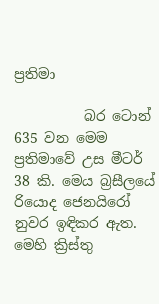ප්‍රතිමා

          බර ටොන් 635 වන මෙම ප්‍රතිමාවේ උස මීටර් 38 කි. මෙය බ්‍රසීලයේ රියොද ජෙනයිරෝ නුවර ඉඳිකර ඇත. මෙහි ක්‍රිස්තු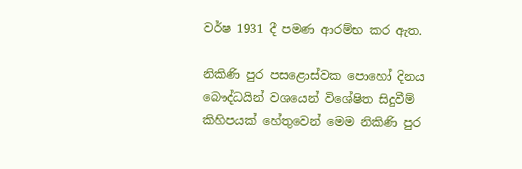වර්ෂ 1931 දී පමණ ආරම්භ කර ඇත.

නිකිණි පුර පසළොස්වක පොහෝ දිනය               බෞද්ධයින් වශයෙන් විශේෂිත සිදුවීම් කිහිපයක් හේතුවෙන් මෙම නිකිණි පුර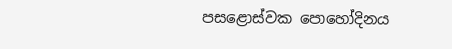පසළොස්වක පොහෝදිනය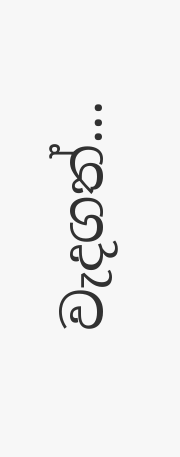වැදගත්...